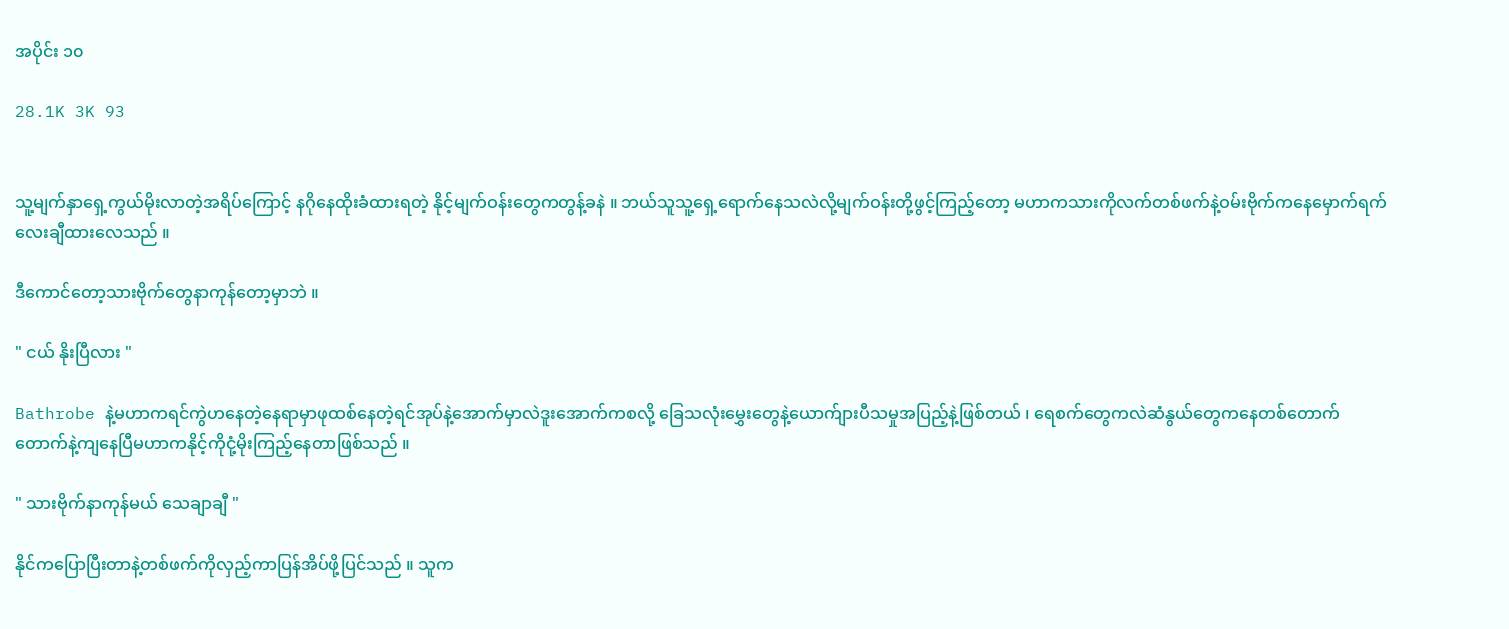အပိုင်း ၁၀

28.1K 3K 93


သူ့မျက်နှာရှေ့ကွယ်မိုးလာတဲ့အရိပ်ကြောင့် နဂိုနေထိုးခံထားရတဲ့ နိုင့်မျက်ဝန်းတွေကတွန့်ခနဲ ။ ဘယ်သူသူ့ရှေ့ရောက်နေသလဲလို့မျက်ဝန်းတို့ဖွင့်ကြည့်တော့ မဟာကသားကိုလက်တစ်ဖက်နဲ့ဝမ်းဗိုက်ကနေမှောက်ရက်လေးချီထားလေသည် ။

ဒီကောင်တော့သားဗိုက်တွေနာကုန်တော့မှာဘဲ ။

" ငယ် နိုးပြီလား "

Bathrobe နဲ့မဟာကရင်ကွဲဟနေတဲ့နေရာမှာဖုထစ်နေတဲ့ရင်အုပ်နဲ့အောက်မှာလဲဒူးအောက်ကစလို့ ခြေသလုံးမွှေးတွေနဲ့ယောက်ျားပီသမှုအပြည့်နဲ့ဖြစ်တယ် ၊ ရေစက်တွေကလဲဆံနွယ်တွေကနေတစ်တောက်တောက်နဲ့ကျနေပြီမဟာကနိုင့်ကိုငုံ့မိုးကြည့်နေတာဖြစ်သည် ။

" သားဗိုက်နာကုန်မယ် သေချာချီ "

နိုင်ကပြောပြီးတာနဲ့တစ်ဖက်ကိုလှည့်ကာပြန်အိပ်ဖို့ပြင်သည် ။ သူက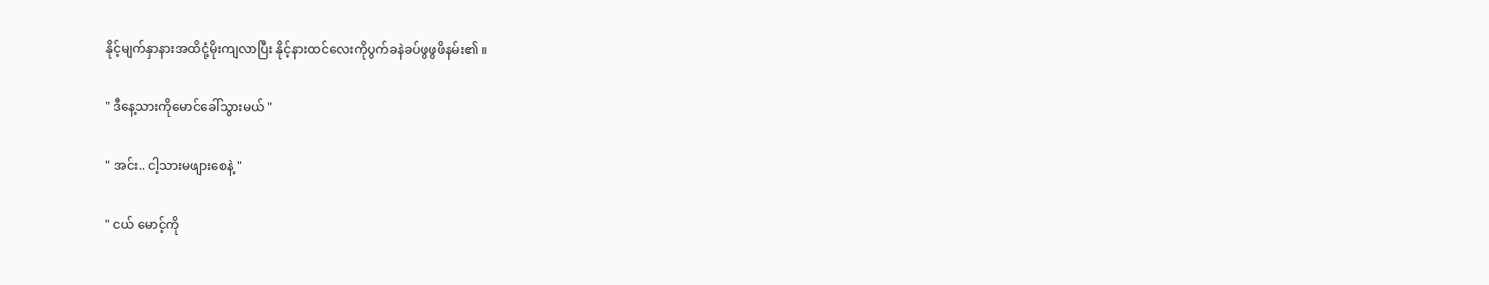နိုင့်မျက်နှာနားအထိငုံ့မိုးကျလာပြီး နိုင့်နားထင်လေးကိုပွက်ခနဲခပ်ဖွဖွဖိနမ်း၏ ။

" ဒီနေ့သားကိုမောင်ခေါ်သွားမယ် "

" အင်း.. ငါ့သားမဖျားစေနဲ့ "

" ငယ် မောင့်ကို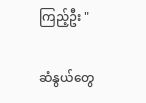ကြည့်ဦး "

ဆံနွယ်တွေ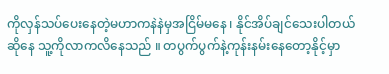ကိုလှန်သပ်ပေးနေတဲ့မဟာကနဲနဲမှအငြိမ်မနေ ၊ နိုင်အိပ်ချင်သေးပါတယ်ဆိုနေ သူ့ကိုလာကလိနေသည် ။ တပွက်ပွက်နဲ့ကုန်းနမ်းနေတော့နိုင့်မှာ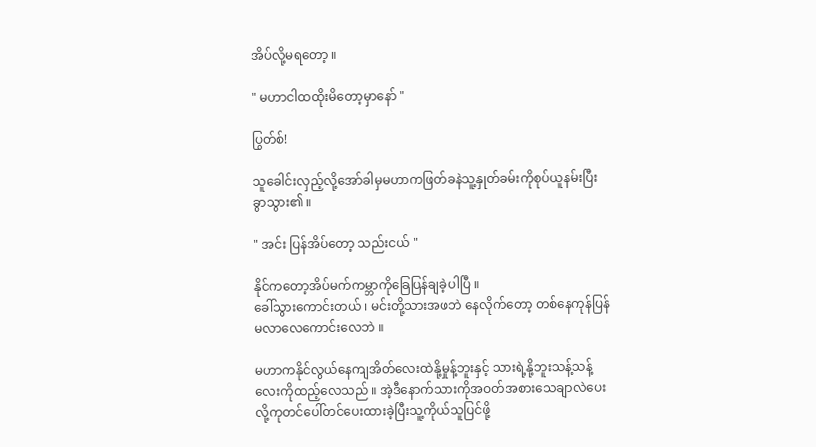အိပ်လို့မရတော့ ။

" မဟာငါထထိုးမိတော့မှာနော် "

ပြွတ်စ်!

သူခေါင်းလှည့်လို့အော်ခါမှမဟာကဖြတ်ခနဲသူ့နှုတ်ခမ်းကိုစုပ်ယူနမ်းပြီးခွာသွား၏ ။

" အင်း ပြန်အိပ်တော့ သည်းငယ် "

နိုင်ကတော့အိပ်မက်ကမ္ဘာကိုခြေပြန်ချခဲ့ပါပြီ ။
ခေါ်သွားကောင်းတယ် ၊ မင်းတို့သားအဖဘဲ နေလိုက်တော့ တစ်နေကုန်ပြန်မလာလေကောင်းလေဘဲ ။

မဟာကနိုင်လွယ်နေကျအိတ်လေးထဲနို့မှုန့်ဘူးနှင့် သားရဲ့နို့ဘူးသန့်သန့်လေးကိုထည့်လေသည် ။ အဲ့ဒီနောက်သားကိုအဝတ်အစားသေချာလဲပေးလို့ကုတင်ပေါ်တင်ပေးထားခဲ့ပြီးသူ့ကိုယ်သူပြင်ဖို့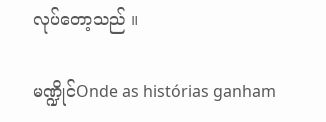လုပ်တော့သည် ။

မဏ္ဍိုင်Onde as histórias ganham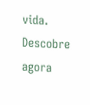vida. Descobre agora